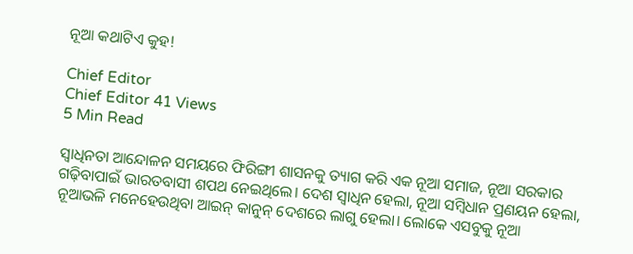ନୂଆ କଥାଟିଏ କୁହ!

Chief Editor
Chief Editor 41 Views
5 Min Read

ସ୍ୱାଧିନତା ଆନ୍ଦୋଳନ ସମୟରେ ଫିରିଙ୍ଗୀ ଶାସନକୁ ତ୍ୟାଗ କରି ଏକ ନୂଆ ସମାଜ, ନୂଆ ସରକାର ଗଢ଼ିବାପାଇଁ ଭାରତବାସୀ ଶପଥ ନେଇଥିଲେ। ଦେଶ ସ୍ୱାଧିନ ହେଲା, ନୂଆ ସମ୍ବିଧାନ ପ୍ରଣୟନ ହେଲା, ନୂଆଭଳି ମନେହେଉଥିବା ଆଇନ୍ କାନୁନ୍ ଦେଶରେ ଲାଗୁ ହେଲା। ଲୋକେ ଏସବୁକୁ ନୂଆ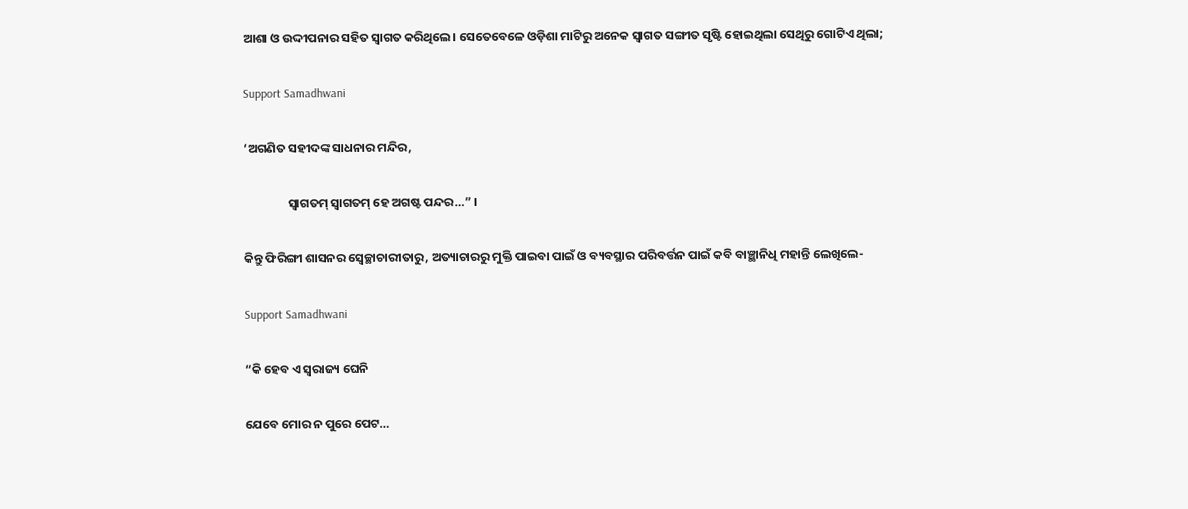ଆଶା ଓ ଉଦ୍ଦୀପନାର ସହିତ ସ୍ୱାଗତ କରିଥିଲେ। ସେତେବେଳେ ଓଡ଼ିଶା ମାଟିରୁ ଅନେକ ସ୍ୱାଗତ ସଙ୍ଗୀତ ସୃଷ୍ଟି ହୋଇଥିଲା ସେଥିରୁ ଗୋଟିଏ ଥିଲା;

Support Samadhwani

‘ଅଗଣିତ ସହୀଦଙ୍କ ସାଧନାର ମନ୍ଦିର,

                ସ୍ୱାଗତମ୍ ସ୍ୱାଗତମ୍ ହେ ଅଗଷ୍ଟ ପନ୍ଦର…” ।

କିନ୍ତୁ ଫିରିଙ୍ଗୀ ଶାସନର ସ୍ୱେଚ୍ଛାଚାରୀତାରୁ, ଅତ୍ୟାଚାରରୁ ମୁକ୍ତି ପାଇବା ପାଇଁ ଓ ବ୍ୟବସ୍ଥାର ପରିବର୍ତ୍ତନ ପାଇଁ କବି ବାଞ୍ଛାନିଧି ମହାନ୍ତି ଲେଖିଲେ-

Support Samadhwani

“କି ହେବ ଏ ସ୍ୱରାଜ୍ୟ ଘେନି

ଯେବେ ମୋର ନ ପୁରେ ପେଟ…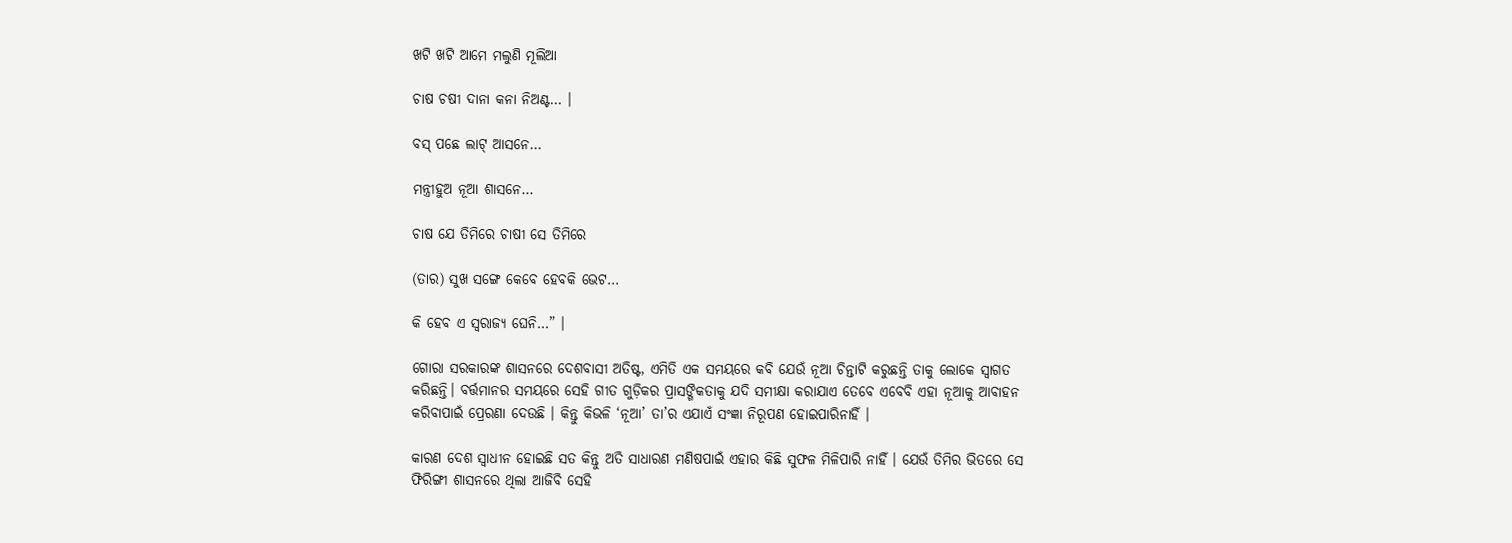ଖଟି ଖଟି ଆମେ ମଲୁଣି ମୂଲିଆ

ଚାଷ ଚଷୀ ଦାନା କନା ନିଅଣ୍ଟ… ।

ବସ୍ ପଛେ ଲାଟ୍ ଆସନେ…

ମନ୍ତ୍ରୀହୁଅ ନୂଆ ଶାସନେ…

ଚାଷ ଯେ ତିମିରେ ଚାଷୀ ସେ ତିମିରେ

(ତାର) ସୁଖ ସଙ୍ଗେ କେବେ ହେବକି ଭେଟ…

କି ହେବ ଏ ସ୍ୱରାଜ୍ୟ ଘେନି…” ।

ଗୋରା ସରକାରଙ୍କ ଶାସନରେ ଦେଶବାସୀ ଅତିଷ୍ଟ, ଏମିତି ଏକ ସମୟରେ କବି ଯେଉଁ ନୂଆ ଚିନ୍ତାଟି କରୁଛନ୍ତି ତାକୁ ଲୋକେ ସ୍ୱାଗତ କରିଛନ୍ତି। ବର୍ତ୍ତମାନର ସମୟରେ ସେହି ଗୀତ ଗୁଡ଼ିକର ପ୍ରାସଙ୍ଗିକତାକୁ ଯଦି ସମୀକ୍ଷା କରାଯାଏ ତେବେ ଏବେବି ଏହା ନୂଆକୁ ଆବାହନ କରିବାପାଇଁ ପ୍ରେରଣା ଦେଉଛି । କିନ୍ତୁ କିଭଳି ‘ନୂଆ’ ତା’ର ଏଯାଏଁ ସଂଜ୍ଞା ନିରୂପଣ ହୋଇପାରିନାହିଁ ।

କାରଣ ଦେଶ ସ୍ୱାଧୀନ ହୋଇଛି ସତ କିନ୍ତୁ ଅତି ସାଧାରଣ ମଣିଷପାଇଁ ଏହାର କିଛି ସୁଫଳ ମିଳିପାରି ନାହିଁ । ଯେଉଁ ତିମିର ଭିତରେ ସେ ଫିରିଙ୍ଗୀ ଶାସନରେ ଥିଲା ଆଜିବି ସେହି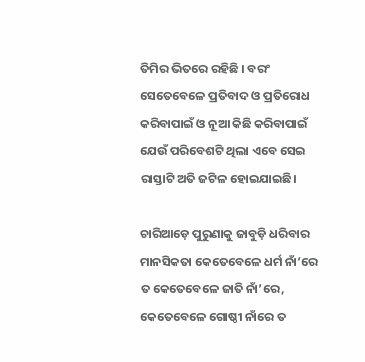ତିମିର ଭିତରେ ରହିଛି । ବରଂ ସେତେବେଳେ ପ୍ରତିବାଦ ଓ ପ୍ରତିରୋଧ କରିବାପାଇଁ ଓ ନୂଆ କିଛି କରିବାପାଇଁ ଯେଉଁ ପରିବେଶଟି ଥିଲା ଏବେ ସେଇ ରାସ୍ତାଟି ଅତି ଜଟିଳ ହୋଇଯାଇଛି।

ଚାରିଆଡ଼େ ପୁରୁଣାକୁ ଜାବୁଡ଼ି ଧରିବାର ମାନସିକତା କେତେବେଳେ ଧର୍ମ ନାଁ’ରେ ତ କେତେବେଳେ ଜାତି ନାଁ’ରେ, କେତେବେଳେ ଗୋଷ୍ଠୀ ନାଁରେ ତ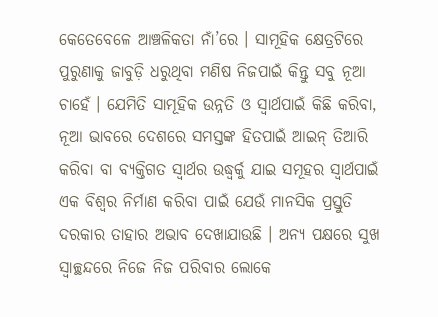କେତେବେଳେ ଆଞ୍ଚଳିକତା ନାଁ’ରେ । ସାମୂହିକ କ୍ଷେତ୍ରଟିରେ ପୁରୁଣାକୁ ଜାବୁଡ଼ି ଧରୁଥିବା ମଣିଷ ନିଜପାଇଁ କିନ୍ତୁ ସବୁ ନୂଆ ଚାହେଁ । ଯେମିତି ସାମୂହିକ ଉନ୍ନତି ଓ ସ୍ୱାର୍ଥପାଇଁ କିଛି କରିବା, ନୂଆ ଭାବରେ ଦେଶରେ ସମସ୍ତଙ୍କ ହିତପାଇଁ ଆଇନ୍ ତିଆରି କରିବା ବା ବ୍ୟକ୍ତିଗତ ସ୍ୱାର୍ଥର ଉଦ୍ଧ୍ୱର୍କୁ ଯାଇ ସମୂହର ସ୍ୱାର୍ଥପାଇଁ ଏକ ବିଶ୍ୱର ନିର୍ମାଣ କରିବା ପାଇଁ ଯେଉଁ ମାନସିକ ପ୍ରସ୍ତୁତି ଦରକାର ତାହାର ଅଭାବ ଦେଖାଯାଉଛି । ଅନ୍ୟ ପକ୍ଷରେ ସୁଖ ସ୍ୱାଚ୍ଛନ୍ଦରେ ନିଜେ ନିଜ ପରିବାର ଲୋକେ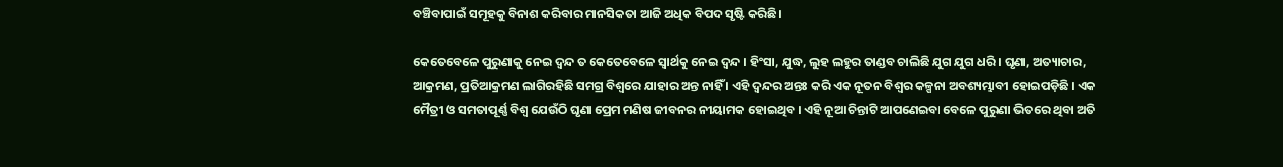ବଞ୍ଚିବାପାଇଁ ସମୂହକୁ ବିନାଶ କରିବାର ମାନସିକତା ଆଜି ଅଧିକ ବିପଦ ସୃଷ୍ଟି କରିଛି।

କେତେବେଳେ ପୁରୁଣାକୁ ନେଇ ଦ୍ୱନ୍ଦ ତ କେତେବେଳେ ସ୍ୱାର୍ଥକୁ ନେଇ ଦ୍ୱନ୍ଦ । ହିଂସା, ଯୁଦ୍ଧ, ଲୁହ ଲହୁର ତାଣ୍ଡବ ଚାଲିଛି ଯୁଗ ଯୁଗ ଧରି । ଘୃଣା, ଅତ୍ୟାଚାର, ଆକ୍ରମଣ, ପ୍ରତିଆକ୍ରମଣ ଲାଗିରହିଛି ସମଗ୍ର ବିଶ୍ୱରେ ଯାହାର ଅନ୍ତ ନାହିଁ । ଏହି ଦ୍ୱନ୍ଦର ଅନ୍ତଃ କରି ଏକ ନୂତନ ବିଶ୍ୱର କଳ୍ପନା ଅବଶ୍ୟମ୍ଭାବୀ ହୋଇପଡ଼ିଛି । ଏକ ମୈତ୍ରୀ ଓ ସମତାପୂର୍ଣ୍ଣ ବିଶ୍ୱ ଯେଉଁଠି ଘୃଣା ପ୍ରେମ ମଣିଷ ଜୀବନର ନୀୟାମକ ହୋଇଥିବ । ଏହି ନୂଆ ଚିନ୍ତାଟି ଆପଣେଇବା ବେଳେ ପୁରୁଣା ଭିତରେ ଥିବା ଅତି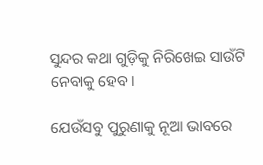ସୁନ୍ଦର କଥା ଗୁଡ଼ିକୁ ନିରିଖେଇ ସାଉଁଟି ନେବାକୁ ହେବ।

ଯେଉଁସବୁ ପୁରୁଣାକୁ ନୂଆ ଭାବରେ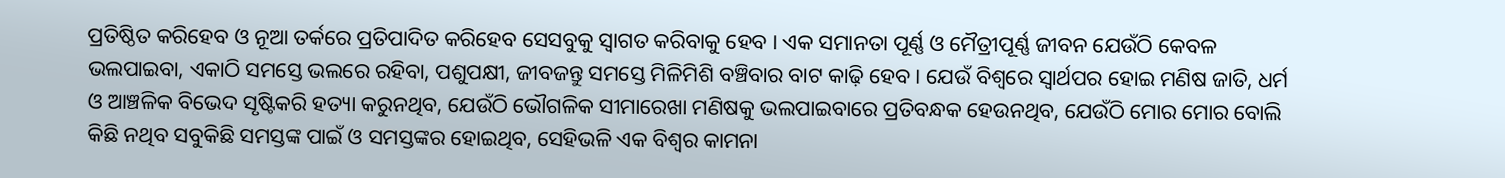ପ୍ରତିଷ୍ଠିତ କରିହେବ ଓ ନୂଆ ତର୍କରେ ପ୍ରତିପାଦିତ କରିହେବ ସେସବୁକୁ ସ୍ୱାଗତ କରିବାକୁ ହେବ । ଏକ ସମାନତା ପୂର୍ଣ୍ଣ ଓ ମୈତ୍ରୀପୂର୍ଣ୍ଣ ଜୀବନ ଯେଉଁଠି କେବଳ ଭଲପାଇବା, ଏକାଠି ସମସ୍ତେ ଭଲରେ ରହିବା, ପଶୁପକ୍ଷୀ, ଜୀବଜନ୍ତୁ ସମସ୍ତେ ମିଳିମିଶି ବଞ୍ଚିବାର ବାଟ କାଢ଼ି ହେବ । ଯେଉଁ ବିଶ୍ୱରେ ସ୍ୱାର୍ଥପର ହୋଇ ମଣିଷ ଜାତି, ଧର୍ମ ଓ ଆଞ୍ଚଳିକ ବିଭେଦ ସୃଷ୍ଟିକରି ହତ୍ୟା କରୁନଥିବ, ଯେଉଁଠି ଭୌଗଳିକ ସୀମାରେଖା ମଣିଷକୁ ଭଲପାଇବାରେ ପ୍ରତିବନ୍ଧକ ହେଉନଥିବ, ଯେଉଁଠି ମୋର ମୋର ବୋଲି କିଛି ନଥିବ ସବୁକିଛି ସମସ୍ତଙ୍କ ପାଇଁ ଓ ସମସ୍ତଙ୍କର ହୋଇଥିବ, ସେହିଭଳି ଏକ ବିଶ୍ୱର କାମନା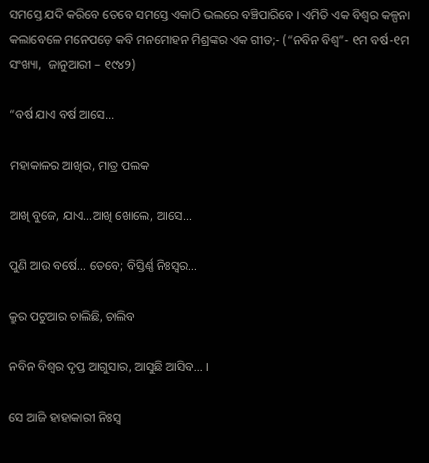ସମସ୍ତେ ଯଦି କରିବେ ତେବେ ସମସ୍ତେ ଏକାଠି ଭଲରେ ବଞ୍ଚିପାରିବେ । ଏମିତି ଏକ ବିଶ୍ୱର କଳ୍ପନା କଲାବେଳେ ମନେପଡ଼େ କବି ମନମୋହନ ମିଶ୍ରଙ୍କର ଏକ ଗୀତ;- (“ନବିନ ବିଶ୍ୱ”- ୧ମ ବର୍ଷ-୧ମ ସଂଖ୍ୟା,  ଜାନୁଆରୀ – ୧୯୪୨)

“ବର୍ଷ ଯାଏ ବର୍ଷ ଆସେ…

ମହାକାଳର ଆଖିର, ମାତ୍ର ପଲକ

ଆଖି ବୁଜେ, ଯାଏ…ଆଖି ଖୋଲେ, ଆସେ…

ପୁଣି ଆଉ ବର୍ଷେ… ତେବେ; ବିସ୍ତିର୍ଣ୍ଣ ନିଃସ୍ୱର…

କ୍ରୁର ପଟୁଆର ଚାଲିଛି, ଚାଲିବ

ନବିନ ବିଶ୍ୱର ଦୃପ୍ତ ଆଗୁସାର, ଆସୁଛି ଆସିବ… ।

ସେ ଆଜି ହାହାକାରୀ ନିଃସ୍ୱ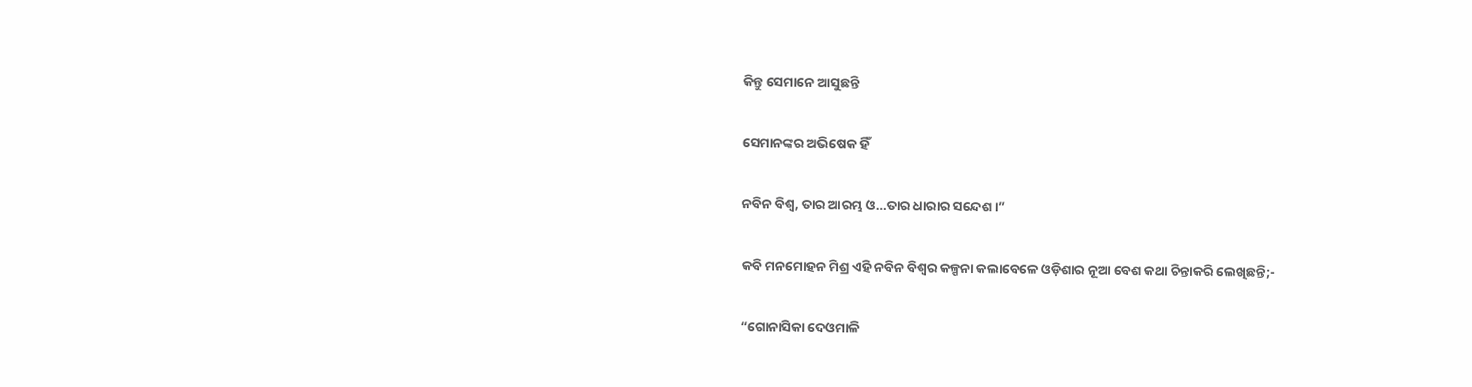କିନ୍ତୁ ସେମାନେ ଆସୁଛନ୍ତି

ସେମାନଙ୍କର ଅଭିଷେକ ହିଁ

ନବିନ ବିଶ୍ୱ, ତାର ଆରମ୍ଭ ଓ…ତାର ଧାରାର ସନ୍ଦେଶ ।”

କବି ମନମୋହନ ମିଶ୍ର ଏହି ନବିନ ବିଶ୍ୱର କଳ୍ପନା କଲାବେଳେ ଓଡ଼ିଶାର ନୂଆ ବେଶ କଥା ଚିନ୍ତାକରି ଲେଖିଛନ୍ତି;-

“ଗୋନାସିକା ଦେଓମାଳି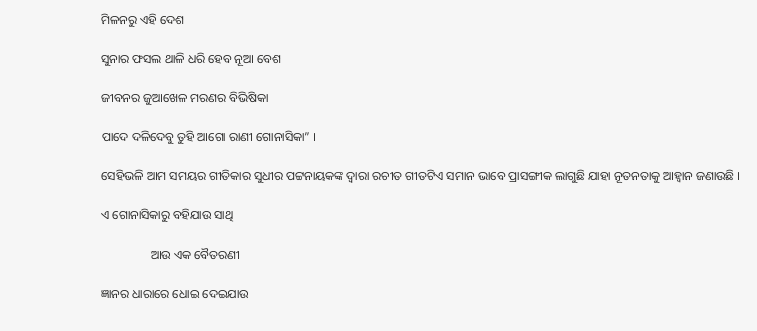ମିଳନରୁ ଏହି ଦେଶ

ସୁନାର ଫସଲ ଥାଳି ଧରି ହେବ ନୂଆ ବେଶ

ଜୀବନର ଜୁଆଖେଳ ମରଣର ବିଭିଷିକା

ପାଦେ ଦଳିଦେବୁ ତୁହି ଆଗୋ ରାଣୀ ଗୋନାସିକା” ।

ସେହିଭଳି ଆମ ସମୟର ଗୀତିକାର ସୁଧୀର ପଟ୍ଟନାୟକଙ୍କ ଦ୍ୱାରା ରଚୀତ ଗୀତଟିଏ ସମାନ ଭାବେ ପ୍ରାସଙ୍ଗୀକ ଲାଗୁଛି ଯାହା ନୂତନତାକୁ ଆହ୍ୱାନ ଜଣାଉଛି ।

ଏ ଗୋନାସିକାରୁ ବହିଯାଉ ସାଥି

                ଆଉ ଏକ ବୈତରଣୀ

ଜ୍ଞାନର ଧାରାରେ ଧୋଇ ଦେଇଯାଉ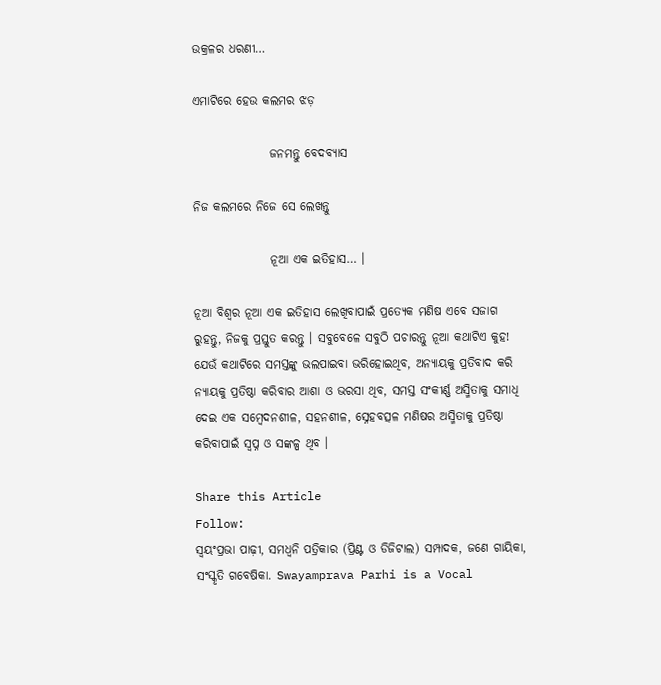ଉକ୍ରଳର ଧରଣୀ…

ଏମାଟିରେ ହେଉ କଲମର ଝଡ଼

                ଜନମନ୍ତୁ ବେଦବ୍ୟାସ

ନିଜ କଲମରେ ନିଜେ ସେ ଲେଖନ୍ତୁ

                ନୂଆ ଏକ ଇତିହାସ… ।

ନୂଆ ବିଶ୍ୱର ନୂଆ ଏକ ଇତିହାସ ଲେଖିବାପାଇଁ ପ୍ରତ୍ୟେକ ମଣିଷ ଏବେ ସଜାଗ ରୁହନ୍ତୁ, ନିଜକୁ ପ୍ରସ୍ତୁତ କରନ୍ତୁ । ସବୁବେଳେ ସବୁଠି ପଚାରନ୍ତୁ ନୂଆ କଥାଟିଏ କୁହ! ଯେଉଁ କଥାଟିରେ ସମସ୍ତଙ୍କୁ ଭଲପାଇବା ଭରିହୋଇଥିବ, ଅନ୍ୟାୟକୁ ପ୍ରତିବାଦ କରି ନ୍ୟାୟକୁ ପ୍ରତିଷ୍ଠା କରିବାର ଆଶା ଓ ଭରସା ଥିବ, ସମସ୍ତ ସଂକୀର୍ଣ୍ଣ ଅସ୍ମିତାକୁ ସମାଧି ଦେଇ ଏକ ସମ୍ବେଦନଶୀଳ, ସହନଶୀଳ, ସ୍ନେହବତ୍ସଳ ମଣିଷର ଅସ୍ମିତାକୁ ପ୍ରତିଷ୍ଠା କରିବାପାଇଁ ସ୍ୱପ୍ନ ଓ ସଙ୍କଳ୍ପ ଥିବ ।

Share this Article
Follow:
ସ୍ଵୟଂପ୍ରଭା ପାଢ଼ୀ, ସମଧ୍ୱନି ପତ୍ରିକାର (ପ୍ରିଣ୍ଟ ଓ ଡିଜିଟାଲ) ସମ୍ପାଦକ, ଜଣେ ଗାୟିକା, ସଂସ୍କୃତି ଗବେଷିକା. Swayamprava Parhi is a Vocal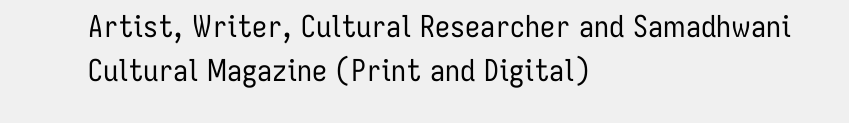Artist, Writer, Cultural Researcher and Samadhwani Cultural Magazine (Print and Digital)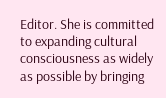Editor. She is committed to expanding cultural consciousness as widely as possible by bringing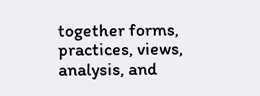together forms, practices, views, analysis, and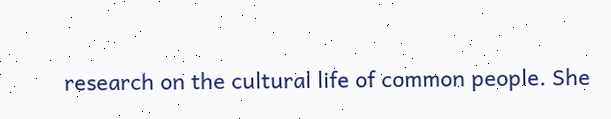research on the cultural life of common people. She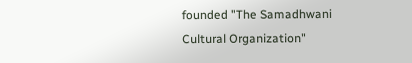founded "The Samadhwani Cultural Organization"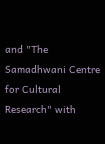and "The Samadhwani Centre for Cultural Research" with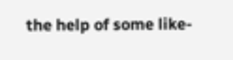the help of some like-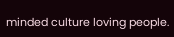minded culture loving people.